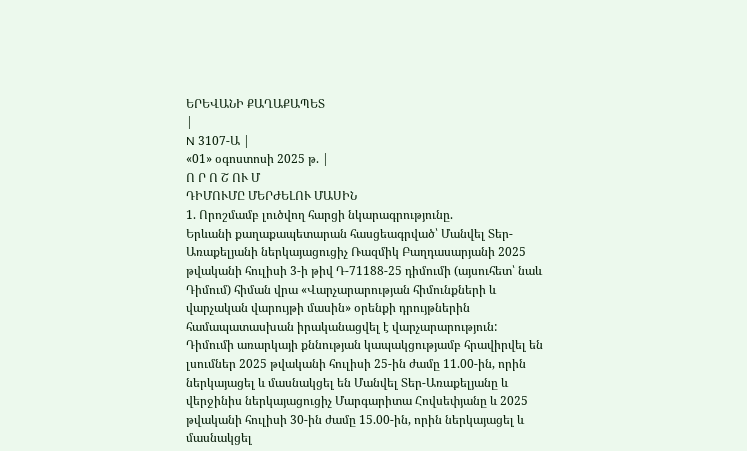ԵՐԵՎԱՆԻ ՔԱՂԱՔԱՊԵՏ
|
N 3107-Ա |
«01» օգոստոսի 2025 թ. |
Ո Ր Ո Շ ՈՒ Մ
ԴԻՄՈՒՄԸ ՄԵՐԺԵԼՈՒ ՄԱՍԻՆ
1. Որոշմամբ լուծվող հարցի նկարագրությունը.
Երևանի քաղաքապետարան հասցեագրված՝ Մանվել Տեր-Առաքելյանի ներկայացուցիչ Ռազմիկ Բաղդասարյանի 2025 թվականի հուլիսի 3-ի թիվ Դ-71188-25 դիմումի (այսուհետ՝ նաև Դիմում) հիման վրա «Վարչարարության հիմունքների և վարչական վարույթի մասին» օրենքի դրույթներին համապատասխան իրականացվել է վարչարարություն:
Դիմումի առարկայի քննության կապակցությամբ հրավիրվել են լսումներ 2025 թվականի հուլիսի 25-ին ժամը 11.00-ին, որին ներկայացել և մասնակցել են Մանվել Տեր-Առաքելյանը և վերջինիս ներկայացուցիչ Մարգարիտա Հովսեփյանը և 2025 թվականի հուլիսի 30-ին ժամը 15.00-ին, որին ներկայացել և մասնակցել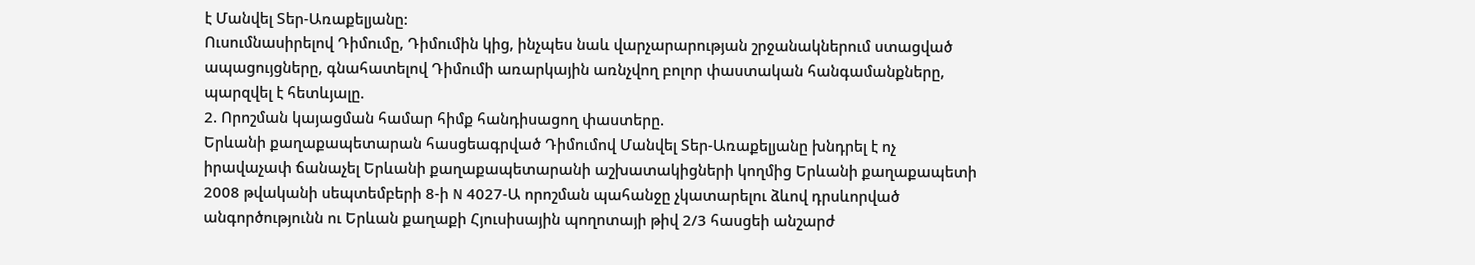է Մանվել Տեր-Առաքելյանը:
Ուսումնասիրելով Դիմումը, Դիմումին կից, ինչպես նաև վարչարարության շրջանակներում ստացված ապացույցները, գնահատելով Դիմումի առարկային առնչվող բոլոր փաստական հանգամանքները, պարզվել է հետևյալը.
2. Որոշման կայացման համար հիմք հանդիսացող փաստերը.
Երևանի քաղաքապետարան հասցեագրված Դիմումով Մանվել Տեր-Առաքելյանը խնդրել է ոչ իրավաչափ ճանաչել Երևանի քաղաքապետարանի աշխատակիցների կողմից Երևանի քաղաքապետի 2008 թվականի սեպտեմբերի 8-ի N 4027-Ա որոշման պահանջը չկատարելու ձևով դրսևորված անգործությունն ու Երևան քաղաքի Հյուսիսային պողոտայի թիվ 2/3 հասցեի անշարժ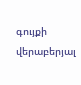գույքի վերաբերյալ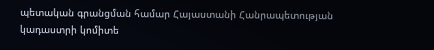պետական գրանցման համար Հայաստանի Հանրապետության կադաստրի կոմիտե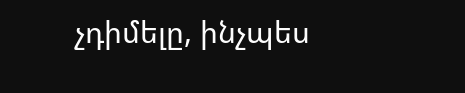չդիմելը, ինչպես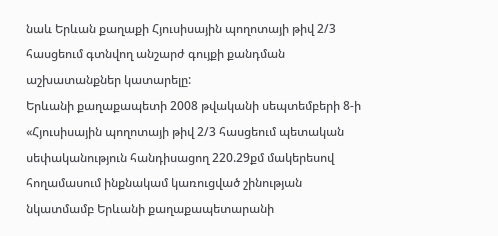նաև Երևան քաղաքի Հյուսիսային պողոտայի թիվ 2/3 հասցեում գտնվող անշարժ գույքի քանդման աշխատանքներ կատարելը:
Երևանի քաղաքապետի 2008 թվականի սեպտեմբերի 8-ի «Հյուսիսային պողոտայի թիվ 2/3 հասցեում պետական սեփականություն հանդիսացող 220.29քմ մակերեսով հողամասում ինքնակամ կառուցված շինության նկատմամբ Երևանի քաղաքապետարանի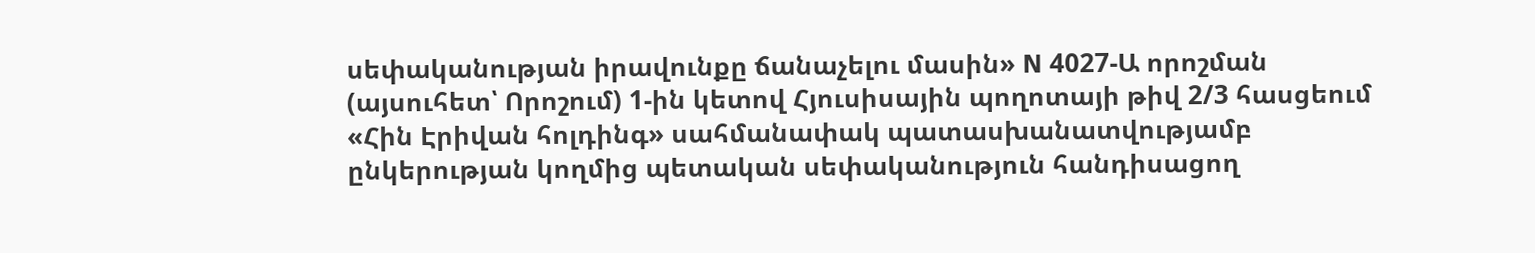սեփականության իրավունքը ճանաչելու մասին» N 4027-Ա որոշման (այսուհետ՝ Որոշում) 1-ին կետով Հյուսիսային պողոտայի թիվ 2/3 հասցեում «Հին Էրիվան հոլդինգ» սահմանափակ պատասխանատվությամբ ընկերության կողմից պետական սեփականություն հանդիսացող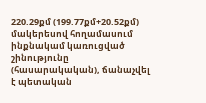220.29քմ (199.77քմ+20.52քմ) մակերեսով հողամասում ինքնակամ կառուցված շինությունը (հասարակական), ճանաչվել է պետական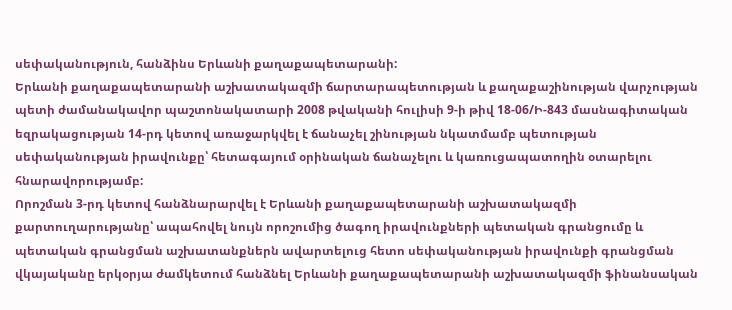սեփականություն, հանձինս Երևանի քաղաքապետարանի:
Երևանի քաղաքապետարանի աշխատակազմի ճարտարապետության և քաղաքաշինության վարչության պետի ժամանակավոր պաշտոնակատարի 2008 թվականի հուլիսի 9-ի թիվ 18-06/Ի-843 մասնագիտական եզրակացության 14-րդ կետով առաջարկվել է ճանաչել շինության նկատմամբ պետության սեփականության իրավունքը՝ հետագայում օրինական ճանաչելու և կառուցապատողին օտարելու հնարավորությամբ:
Որոշման 3-րդ կետով հանձնարարվել է Երևանի քաղաքապետարանի աշխատակազմի քարտուղարությանը՝ ապահովել նույն որոշումից ծագող իրավունքների պետական գրանցումը և պետական գրանցման աշխատանքներն ավարտելուց հետո սեփականության իրավունքի գրանցման վկայականը երկօրյա ժամկետում հանձնել Երևանի քաղաքապետարանի աշխատակազմի ֆինանսական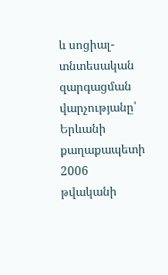և սոցիալ-տնտեսական զարգացման վարչությանը՝ Երևանի քաղաքապետի 2006 թվականի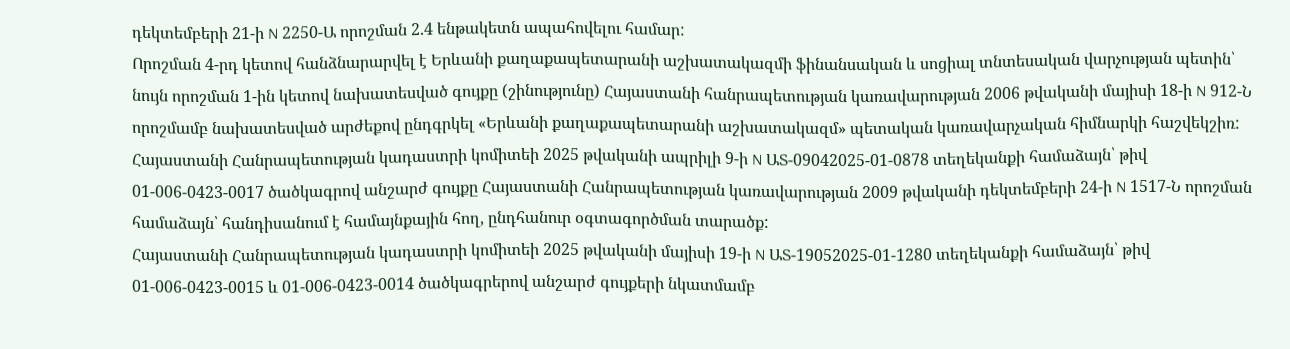դեկտեմբերի 21-ի N 2250-Ա որոշման 2.4 ենթակետն ապահովելու համար:
Որոշման 4-րդ կետով հանձնարարվել է Երևանի քաղաքապետարանի աշխատակազմի ֆինանսական և սոցիալ տնտեսական վարչության պետին՝ նույն որոշման 1-ին կետով նախատեսված գույքը (շինությունը) Հայաստանի հանրապետության կառավարության 2006 թվականի մայիսի 18-ի N 912-Ն որոշմամբ նախատեսված արժեքով ընդգրկել «Երևանի քաղաքապետարանի աշխատակազմ» պետական կառավարչական հիմնարկի հաշվեկշիռ:
Հայաստանի Հանրապետության կադաստրի կոմիտեի 2025 թվականի ապրիլի 9-ի N ԱՏ-09042025-01-0878 տեղեկանքի համաձայն՝ թիվ 01-006-0423-0017 ծածկագրով անշարժ գույքը Հայաստանի Հանրապետության կառավարության 2009 թվականի դեկտեմբերի 24-ի N 1517-Ն որոշման համաձայն՝ հանդիսանում է համայնքային հող, ընդհանուր օգտագործման տարածք:
Հայաստանի Հանրապետության կադաստրի կոմիտեի 2025 թվականի մայիսի 19-ի N ԱՏ-19052025-01-1280 տեղեկանքի համաձայն՝ թիվ 01-006-0423-0015 և 01-006-0423-0014 ծածկագրերով անշարժ գույքերի նկատմամբ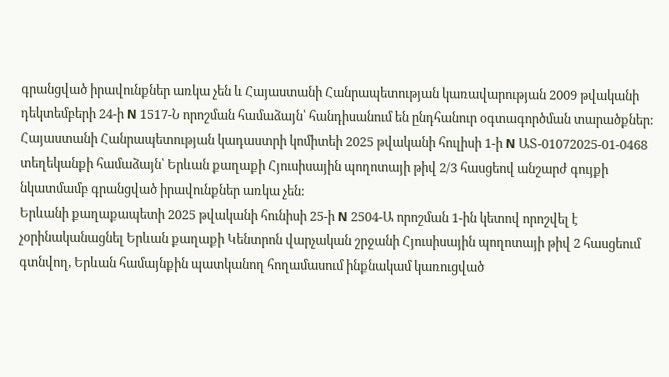գրանցված իրավունքներ առկա չեն և Հայաստանի Հանրապետության կառավարության 2009 թվականի դեկտեմբերի 24-ի N 1517-Ն որոշման համաձայն՝ հանդիսանում են ընդհանուր օգտագործման տարածքներ:
Հայաստանի Հանրապետության կադաստրի կոմիտեի 2025 թվականի հուլիսի 1-ի N ԱՏ-01072025-01-0468 տեղեկանքի համաձայն՝ Երևան քաղաքի Հյուսիսային պողոտայի թիվ 2/3 հասցեով անշարժ գույքի նկատմամբ գրանցված իրավունքներ առկա չեն:
Երևանի քաղաքապետի 2025 թվականի հունիսի 25-ի N 2504-Ա որոշման 1-ին կետով որոշվել է չօրինականացնել Երևան քաղաքի Կենտրոն վարչական շրջանի Հյուսիսային պողոտայի թիվ 2 հասցեում գտնվող, Երևան համայնքին պատկանող հողամասում ինքնակամ կառուցված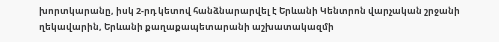խորտկարանը, իսկ 2-րդ կետով հանձնարարվել է Երևանի Կենտրոն վարչական շրջանի ղեկավարին, Երևանի քաղաքապետարանի աշխատակազմի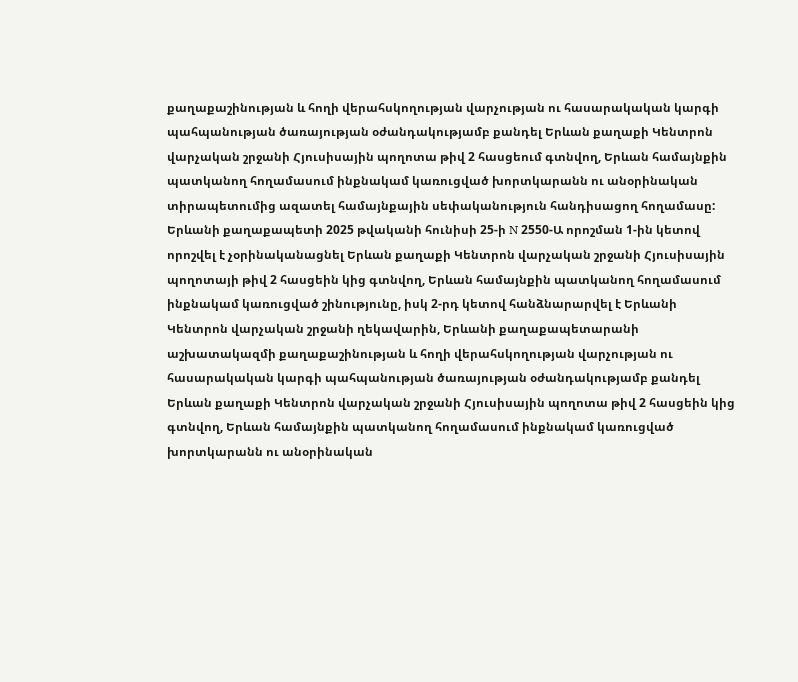քաղաքաշինության և հողի վերահսկողության վարչության ու հասարակական կարգի պահպանության ծառայության օժանդակությամբ քանդել Երևան քաղաքի Կենտրոն վարչական շրջանի Հյուսիսային պողոտա թիվ 2 հասցեում գտնվող, Երևան համայնքին պատկանող հողամասում ինքնակամ կառուցված խորտկարանն ու անօրինական տիրապետումից ազատել համայնքային սեփականություն հանդիսացող հողամասը:
Երևանի քաղաքապետի 2025 թվականի հունիսի 25-ի N 2550-Ա որոշման 1-ին կետով որոշվել է չօրինականացնել Երևան քաղաքի Կենտրոն վարչական շրջանի Հյուսիսային պողոտայի թիվ 2 հասցեին կից գտնվող, Երևան համայնքին պատկանող հողամասում ինքնակամ կառուցված շինությունը, իսկ 2-րդ կետով հանձնարարվել է Երևանի Կենտրոն վարչական շրջանի ղեկավարին, Երևանի քաղաքապետարանի աշխատակազմի քաղաքաշինության և հողի վերահսկողության վարչության ու հասարակական կարգի պահպանության ծառայության օժանդակությամբ քանդել Երևան քաղաքի Կենտրոն վարչական շրջանի Հյուսիսային պողոտա թիվ 2 հասցեին կից գտնվող, Երևան համայնքին պատկանող հողամասում ինքնակամ կառուցված խորտկարանն ու անօրինական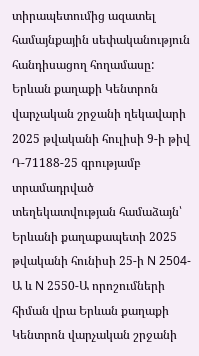տիրապետումից ազատել համայնքային սեփականություն հանդիսացող հողամասը:
Երևան քաղաքի Կենտրոն վարչական շրջանի ղեկավարի 2025 թվականի հուլիսի 9-ի թիվ Դ-71188-25 գրությամբ տրամադրված տեղեկատվության համաձայն՝ Երևանի քաղաքապետի 2025 թվականի հունիսի 25-ի N 2504-Ա և N 2550-Ա որոշումների հիման վրա Երևան քաղաքի Կենտրոն վարչական շրջանի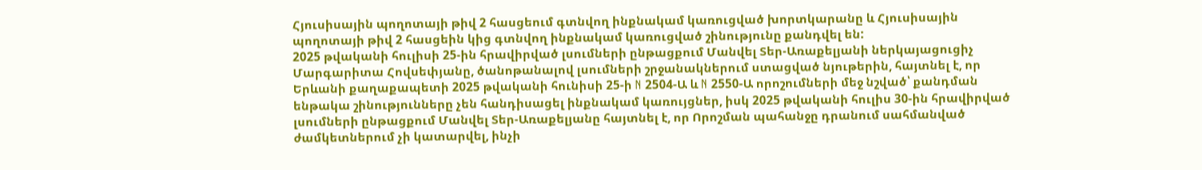Հյուսիսային պողոտայի թիվ 2 հասցեում գտնվող ինքնակամ կառուցված խորտկարանը և Հյուսիսային պողոտայի թիվ 2 հասցեին կից գտնվող ինքնակամ կառուցված շինությունը քանդվել են:
2025 թվականի հուլիսի 25-ին հրավիրված լսումների ընթացքում Մանվել Տեր-Առաքելյանի ներկայացուցիչ Մարգարիտա Հովսեփյանը, ծանոթանալով լսումների շրջանակներում ստացված նյութերին, հայտնել է, որ Երևանի քաղաքապետի 2025 թվականի հունիսի 25-ի N 2504-Ա և N 2550-Ա որոշումների մեջ նշված՝ քանդման ենթակա շինությունները չեն հանդիսացել ինքնակամ կառույցներ, իսկ 2025 թվականի հուլիս 30-ին հրավիրված լսումների ընթացքում Մանվել Տեր-Առաքելյանը հայտնել է, որ Որոշման պահանջը դրանում սահմանված ժամկետներում չի կատարվել, ինչի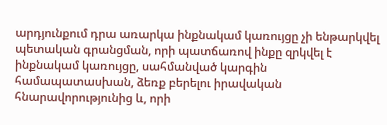արդյունքում դրա առարկա ինքնակամ կառույցը չի ենթարկվել պետական գրանցման, որի պատճառով ինքը զրկվել է ինքնակամ կառույցը, սահմանված կարգին համապատասխան, ձեռք բերելու իրավական հնարավորությունից և, որի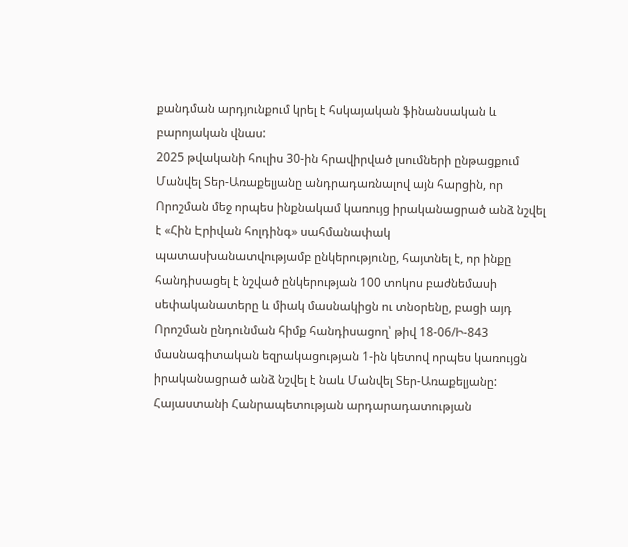քանդման արդյունքում կրել է հսկայական ֆինանսական և բարոյական վնաս:
2025 թվականի հուլիս 30-ին հրավիրված լսումների ընթացքում Մանվել Տեր-Առաքելյանը անդրադառնալով այն հարցին, որ Որոշման մեջ որպես ինքնակամ կառույց իրականացրած անձ նշվել է «Հին Էրիվան հոլդինգ» սահմանափակ պատասխանատվությամբ ընկերությունը, հայտնել է, որ ինքը հանդիսացել է նշված ընկերության 100 տոկոս բաժնեմասի սեփականատերը և միակ մասնակիցն ու տնօրենը, բացի այդ Որոշման ընդունման հիմք հանդիսացող՝ թիվ 18-06/Ի-843 մասնագիտական եզրակացության 1-ին կետով որպես կառույցն իրականացրած անձ նշվել է նաև Մանվել Տեր-Առաքելյանը:
Հայաստանի Հանրապետության արդարադատության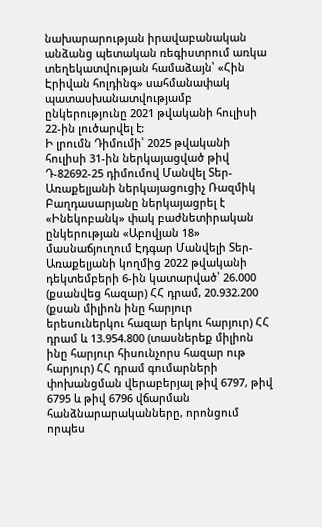նախարարության իրավաբանական անձանց պետական ռեգիստրում առկա տեղեկատվության համաձայն՝ «Հին Էրիվան հոլդինգ» սահմանափակ պատասխանատվությամբ ընկերությունը 2021 թվականի հուլիսի 22-ին լուծարվել է:
Ի լրումն Դիմումի՝ 2025 թվականի հուլիսի 31-ին ներկայացված թիվ Դ-82692-25 դիմումով Մանվել Տեր-Առաքելյանի ներկայացուցիչ Ռազմիկ Բաղդասարյանը ներկայացրել է «Ինեկոբանկ» փակ բաժնետիրական ընկերության «Աբովյան 18» մասնաճյուղում Էդգար Մանվելի Տեր-Առաքելյանի կողմից 2022 թվականի դեկտեմբերի 6-ին կատարված՝ 26.000 (քսանվեց հազար) ՀՀ դրամ, 20.932.200 (քսան միլիոն ինը հարյուր երեսուներկու հազար երկու հարյուր) ՀՀ դրամ և 13.954.800 (տասներեք միլիոն ինը հարյուր հիսունչորս հազար ութ հարյուր) ՀՀ դրամ գումարների փոխանցման վերաբերյալ թիվ 6797, թիվ 6795 և թիվ 6796 վճարման հանձնարարականները, որոնցում որպես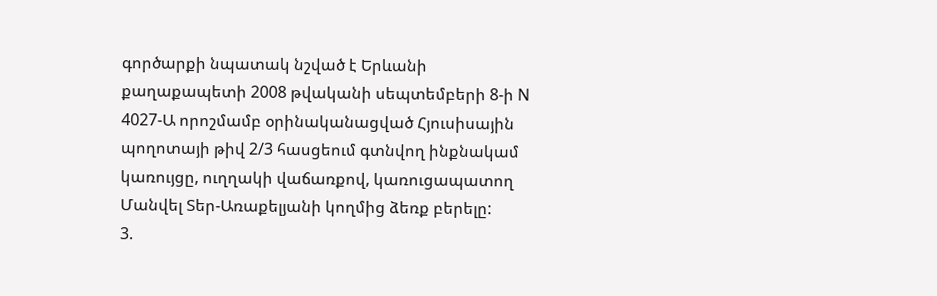գործարքի նպատակ նշված է Երևանի քաղաքապետի 2008 թվականի սեպտեմբերի 8-ի N 4027-Ա որոշմամբ օրինականացված Հյուսիսային պողոտայի թիվ 2/3 հասցեում գտնվող ինքնակամ կառույցը, ուղղակի վաճառքով, կառուցապատող Մանվել Տեր-Առաքելյանի կողմից ձեռք բերելը:
3.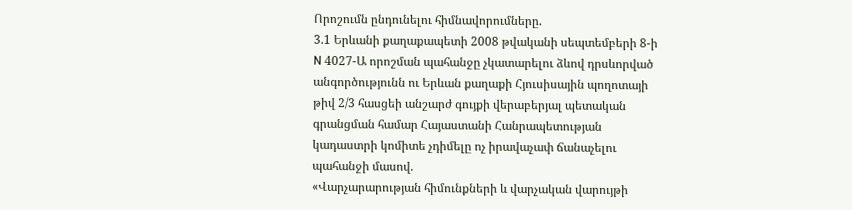Որոշումն ընդունելու հիմնավորումները.
3.1 Երևանի քաղաքապետի 2008 թվականի սեպտեմբերի 8-ի N 4027-Ա որոշման պահանջը չկատարելու ձևով դրսևորված անգործությունն ու Երևան քաղաքի Հյուսիսային պողոտայի թիվ 2/3 հասցեի անշարժ գույքի վերաբերյալ պետական գրանցման համար Հայաստանի Հանրապետության կադաստրի կոմիտե չդիմելը ոչ իրավաչափ ճանաչելու պահանջի մասով.
«Վարչարարության հիմունքների և վարչական վարույթի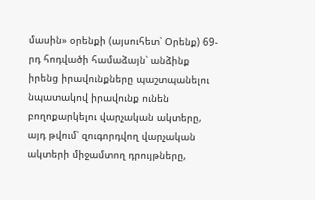մասին» օրենքի (այսուհետ՝ Օրենք) 69-րդ հոդվածի համաձայն՝ անձինք իրենց իրավունքները պաշտպանելու նպատակով իրավունք ունեն բողոքարկելու վարչական ակտերը, այդ թվում՝ զուգորդվող վարչական ակտերի միջամտող դրույթները,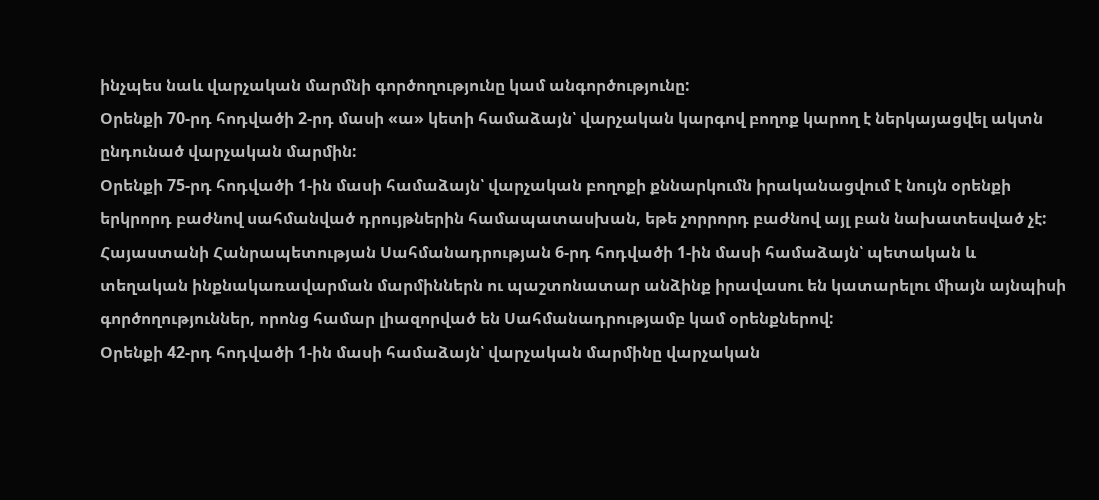ինչպես նաև վարչական մարմնի գործողությունը կամ անգործությունը:
Օրենքի 70-րդ հոդվածի 2-րդ մասի «ա» կետի համաձայն՝ վարչական կարգով բողոք կարող է ներկայացվել ակտն ընդունած վարչական մարմին:
Օրենքի 75-րդ հոդվածի 1-ին մասի համաձայն՝ վարչական բողոքի քննարկումն իրականացվում է նույն օրենքի երկրորդ բաժնով սահմանված դրույթներին համապատասխան, եթե չորրորդ բաժնով այլ բան նախատեսված չէ:
Հայաստանի Հանրապետության Սահմանադրության 6-րդ հոդվածի 1-ին մասի համաձայն՝ պետական և տեղական ինքնակառավարման մարմիններն ու պաշտոնատար անձինք իրավասու են կատարելու միայն այնպիսի գործողություններ, որոնց համար լիազորված են Սահմանադրությամբ կամ օրենքներով:
Օրենքի 42-րդ հոդվածի 1-ին մասի համաձայն՝ վարչական մարմինը վարչական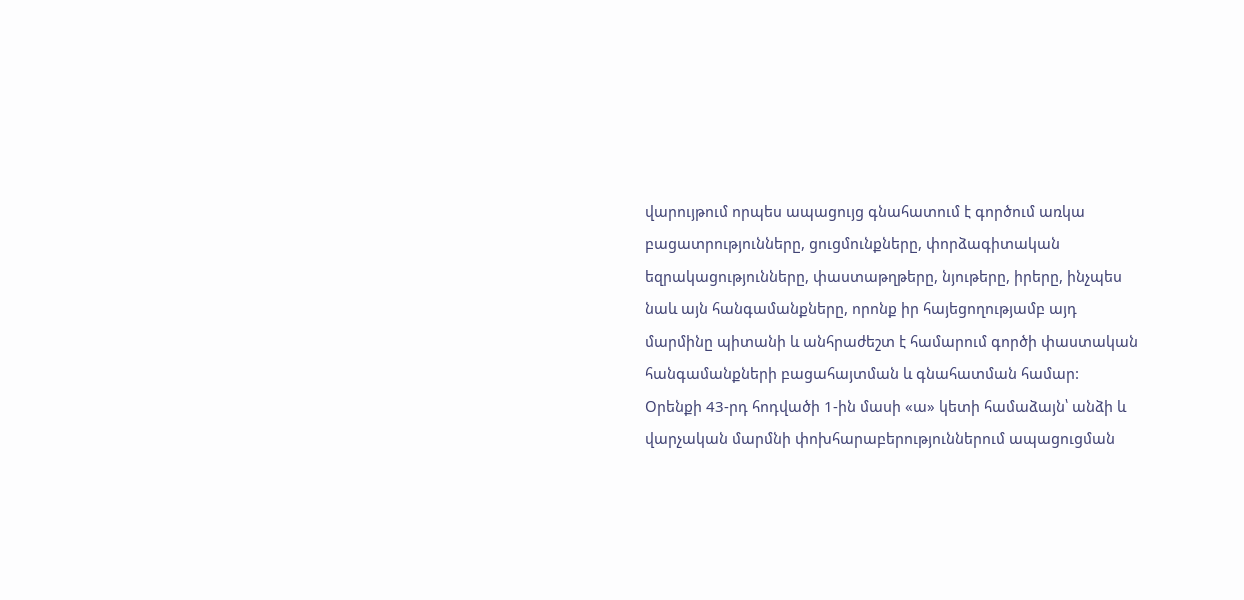վարույթում որպես ապացույց գնահատում է գործում առկա բացատրությունները, ցուցմունքները, փորձագիտական եզրակացությունները, փաստաթղթերը, նյութերը, իրերը, ինչպես նաև այն հանգամանքները, որոնք իր հայեցողությամբ այդ մարմինը պիտանի և անհրաժեշտ է համարում գործի փաստական հանգամանքների բացահայտման և գնահատման համար:
Օրենքի 43-րդ հոդվածի 1-ին մասի «ա» կետի համաձայն՝ անձի և վարչական մարմնի փոխհարաբերություններում ապացուցման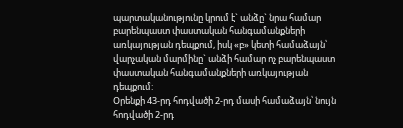պարտականությունը կրում է` անձը` նրա համար բարենպաստ փաստական հանգամանքների առկայության դեպքում, իսկ «բ» կետի համաձայն՝ վարչական մարմինը` անձի համար ոչ բարենպաստ փաստական հանգամանքների առկայության դեպքում:
Օրենքի 43-րդ հոդվածի 2-րդ մասի համաձայն՝ նույն հոդվածի 2-րդ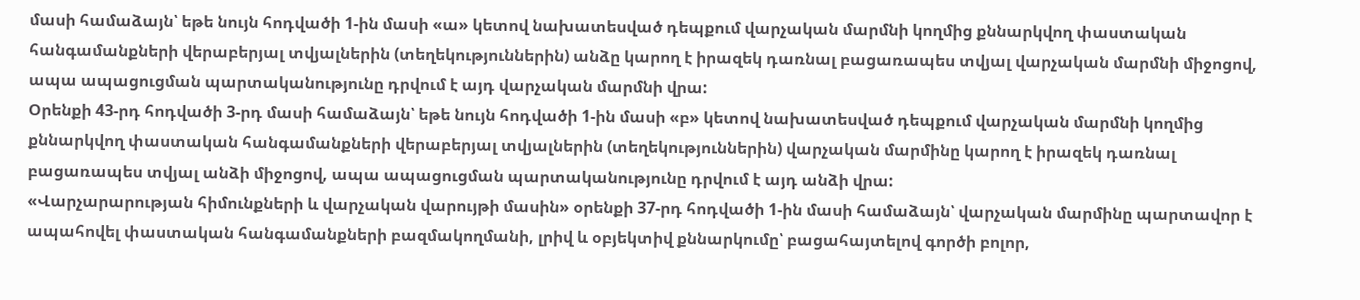մասի համաձայն՝ եթե նույն հոդվածի 1-ին մասի «ա» կետով նախատեսված դեպքում վարչական մարմնի կողմից քննարկվող փաստական հանգամանքների վերաբերյալ տվյալներին (տեղեկություններին) անձը կարող է իրազեկ դառնալ բացառապես տվյալ վարչական մարմնի միջոցով, ապա ապացուցման պարտականությունը դրվում է այդ վարչական մարմնի վրա:
Օրենքի 43-րդ հոդվածի 3-րդ մասի համաձայն՝ եթե նույն հոդվածի 1-ին մասի «բ» կետով նախատեսված դեպքում վարչական մարմնի կողմից քննարկվող փաստական հանգամանքների վերաբերյալ տվյալներին (տեղեկություններին) վարչական մարմինը կարող է իրազեկ դառնալ բացառապես տվյալ անձի միջոցով, ապա ապացուցման պարտականությունը դրվում է այդ անձի վրա:
«Վարչարարության հիմունքների և վարչական վարույթի մասին» օրենքի 37-րդ հոդվածի 1-ին մասի համաձայն՝ վարչական մարմինը պարտավոր է ապահովել փաստական հանգամանքների բազմակողմանի, լրիվ և օբյեկտիվ քննարկումը՝ բացահայտելով գործի բոլոր,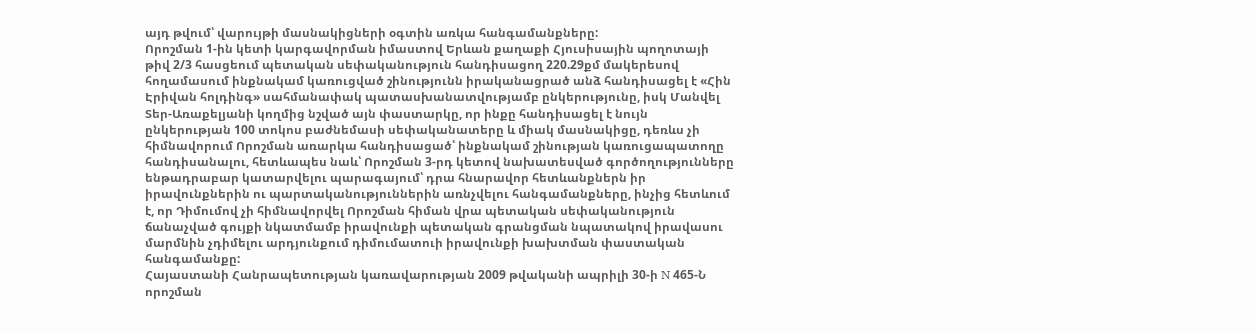այդ թվում՝ վարույթի մասնակիցների օգտին առկա հանգամանքները:
Որոշման 1-ին կետի կարգավորման իմաստով Երևան քաղաքի Հյուսիսային պողոտայի թիվ 2/3 հասցեում պետական սեփականություն հանդիսացող 220.29քմ մակերեսով հողամասում ինքնակամ կառուցված շինությունն իրականացրած անձ հանդիսացել է «Հին Էրիվան հոլդինգ» սահմանափակ պատասխանատվությամբ ընկերությունը, իսկ Մանվել Տեր-Առաքելյանի կողմից նշված այն փաստարկը, որ ինքը հանդիսացել է նույն ընկերության 100 տոկոս բաժնեմասի սեփականատերը և միակ մասնակիցը, դեռևս չի հիմնավորում Որոշման առարկա հանդիսացած՝ ինքնակամ շինության կառուցապատողը հանդիսանալու, հետևապես նաև՝ Որոշման 3-րդ կետով նախատեսված գործողությունները ենթադրաբար կատարվելու պարագայում՝ դրա հնարավոր հետևանքներն իր իրավունքներին ու պարտականություններին առնչվելու հանգամանքները, ինչից հետևում է, որ Դիմումով չի հիմնավորվել Որոշման հիման վրա պետական սեփականություն ճանաչված գույքի նկատմամբ իրավունքի պետական գրանցման նպատակով իրավասու մարմնին չդիմելու արդյունքում դիմումատուի իրավունքի խախտման փաստական հանգամանքը:
Հայաստանի Հանրապետության կառավարության 2009 թվականի ապրիլի 30-ի N 465-Ն որոշման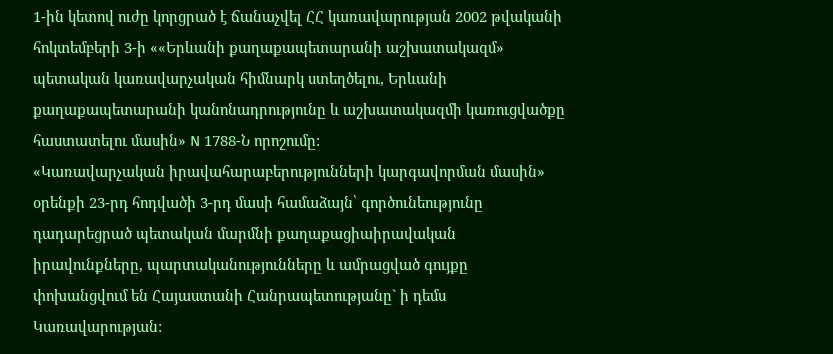1-ին կետով ուժը կորցրած է ճանաչվել ՀՀ կառավարության 2002 թվականի հոկտեմբերի 3-ի ««Երևանի քաղաքապետարանի աշխատակազմ» պետական կառավարչական հիմնարկ ստեղծելու, Երևանի քաղաքապետարանի կանոնադրությունը և աշխատակազմի կառուցվածքը հաստատելու մասին» N 1788-Ն որոշումը:
«Կառավարչական իրավահարաբերությունների կարգավորման մասին» օրենքի 23-րդ հոդվածի 3-րդ մասի համաձայն՝ գործունեությունը դադարեցրած պետական մարմնի քաղաքացիաիրավական իրավունքները, պարտականությունները և ամրացված գույքը փոխանցվում են Հայաստանի Հանրապետությանը` ի դեմս Կառավարության: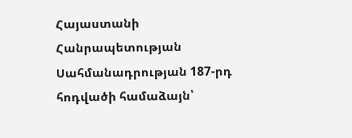Հայաստանի Հանրապետության Սահմանադրության 187-րդ հոդվածի համաձայն՝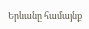Երևանը համայնք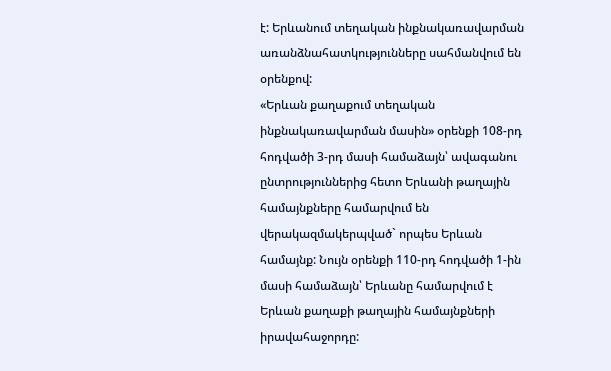է: Երևանում տեղական ինքնակառավարման առանձնահատկությունները սահմանվում են օրենքով:
«Երևան քաղաքում տեղական ինքնակառավարման մասին» օրենքի 108-րդ հոդվածի 3-րդ մասի համաձայն՝ ավագանու ընտրություններից հետո Երևանի թաղային համայնքները համարվում են վերակազմակերպված` որպես Երևան համայնք: Նույն օրենքի 110-րդ հոդվածի 1-ին մասի համաձայն՝ Երևանը համարվում է Երևան քաղաքի թաղային համայնքների իրավահաջորդը: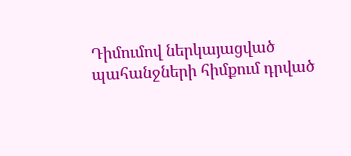Դիմումով ներկայացված պահանջների հիմքում դրված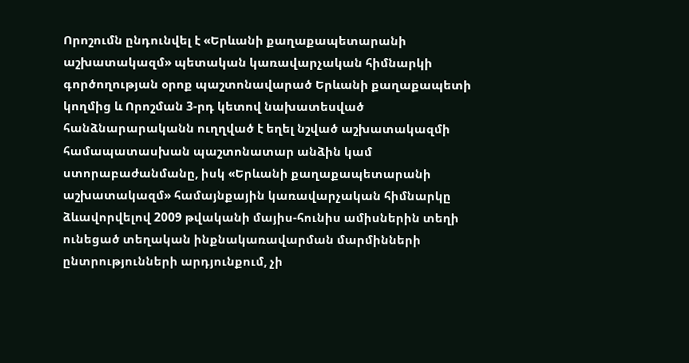Որոշումն ընդունվել է «Երևանի քաղաքապետարանի աշխատակազմ» պետական կառավարչական հիմնարկի գործողության օրոք պաշտոնավարած Երևանի քաղաքապետի կողմից և Որոշման 3-րդ կետով նախատեսված հանձնարարականն ուղղված է եղել նշված աշխատակազմի համապատասխան պաշտոնատար անձին կամ ստորաբաժանմանը, իսկ «Երևանի քաղաքապետարանի աշխատակազմ» համայնքային կառավարչական հիմնարկը ձևավորվելով 2009 թվականի մայիս-հունիս ամիսներին տեղի ունեցած տեղական ինքնակառավարման մարմինների ընտրությունների արդյունքում, չի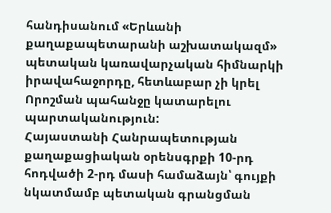հանդիսանում «Երևանի քաղաքապետարանի աշխատակազմ» պետական կառավարչական հիմնարկի իրավահաջորդը, հետևաբար չի կրել Որոշման պահանջը կատարելու պարտականություն:
Հայաստանի Հանրապետության քաղաքացիական օրենսգրքի 10-րդ հոդվածի 2-րդ մասի համաձայն՝ գույքի նկատմամբ պետական գրանցման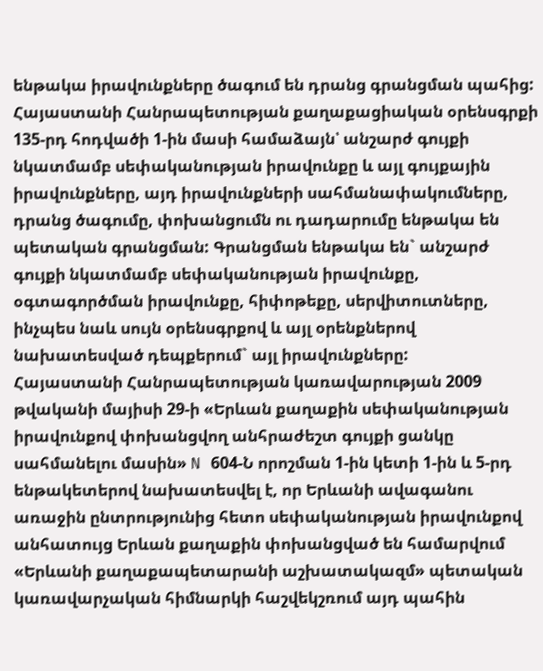ենթակա իրավունքները ծագում են դրանց գրանցման պահից:
Հայաստանի Հանրապետության քաղաքացիական օրենսգրքի 135-րդ հոդվածի 1-ին մասի համաձայն՝ անշարժ գույքի նկատմամբ սեփականության իրավունքը և այլ գույքային իրավունքները, այդ իրավունքների սահմանափակումները, դրանց ծագումը, փոխանցումն ու դադարումը ենթակա են պետական գրանցման: Գրանցման ենթակա են` անշարժ գույքի նկատմամբ սեփականության իրավունքը, օգտագործման իրավունքը, հիփոթեքը, սերվիտուտները, ինչպես նաև սույն օրենսգրքով և այլ օրենքներով նախատեսված դեպքերում` այլ իրավունքները:
Հայաստանի Հանրապետության կառավարության 2009 թվականի մայիսի 29-ի «Երևան քաղաքին սեփականության իրավունքով փոխանցվող անհրաժեշտ գույքի ցանկը սահմանելու մասին» N 604-Ն որոշման 1-ին կետի 1-ին և 5-րդ ենթակետերով նախատեսվել է, որ Երևանի ավագանու առաջին ընտրությունից հետո սեփականության իրավունքով անհատույց Երևան քաղաքին փոխանցված են համարվում «Երևանի քաղաքապետարանի աշխատակազմ» պետական կառավարչական հիմնարկի հաշվեկշռում այդ պահին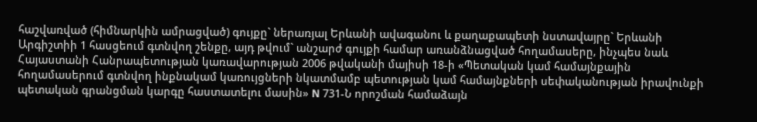հաշվառված (հիմնարկին ամրացված) գույքը` ներառյալ Երևանի ավագանու և քաղաքապետի նստավայրը` Երևանի Արգիշտիի 1 հասցեում գտնվող շենքը, այդ թվում` անշարժ գույքի համար առանձնացված հողամասերը, ինչպես նաև Հայաստանի Հանրապետության կառավարության 2006 թվականի մայիսի 18-ի «Պետական կամ համայնքային հողամասերում գտնվող ինքնակամ կառույցների նկատմամբ պետության կամ համայնքների սեփականության իրավունքի պետական գրանցման կարգը հաստատելու մասին» N 731-Ն որոշման համաձայն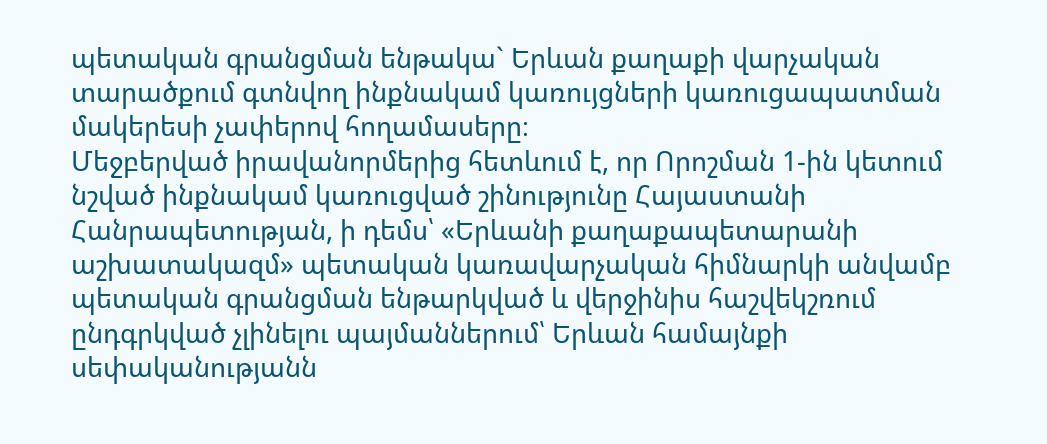պետական գրանցման ենթակա` Երևան քաղաքի վարչական տարածքում գտնվող ինքնակամ կառույցների կառուցապատման մակերեսի չափերով հողամասերը։
Մեջբերված իրավանորմերից հետևում է, որ Որոշման 1-ին կետում նշված ինքնակամ կառուցված շինությունը Հայաստանի Հանրապետության, ի դեմս՝ «Երևանի քաղաքապետարանի աշխատակազմ» պետական կառավարչական հիմնարկի անվամբ պետական գրանցման ենթարկված և վերջինիս հաշվեկշռում ընդգրկված չլինելու պայմաններում՝ Երևան համայնքի սեփականությանն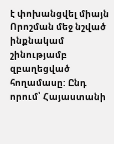է փոխանցվել միայն Որոշման մեջ նշված ինքնակամ շինությամբ զբաղեցված հողամասը: Ընդ որում՝ Հայաստանի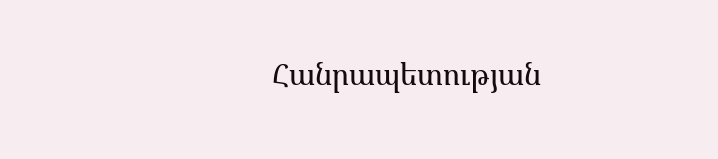Հանրապետության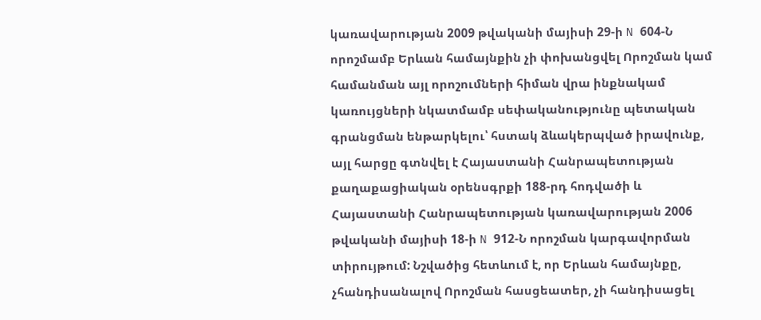կառավարության 2009 թվականի մայիսի 29-ի N 604-Ն որոշմամբ Երևան համայնքին չի փոխանցվել Որոշման կամ համանման այլ որոշումների հիման վրա ինքնակամ կառույցների նկատմամբ սեփականությունը պետական գրանցման ենթարկելու՝ հստակ ձևակերպված իրավունք, այլ հարցը գտնվել է Հայաստանի Հանրապետության քաղաքացիական օրենսգրքի 188-րդ հոդվածի և Հայաստանի Հանրապետության կառավարության 2006 թվականի մայիսի 18-ի N 912-Ն որոշման կարգավորման տիրույթում: Նշվածից հետևում է, որ Երևան համայնքը, չհանդիսանալով Որոշման հասցեատեր, չի հանդիսացել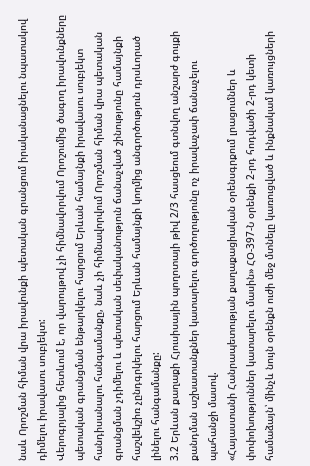նաև Որոշման հիման վրա իրավունքի պետական գրանցում իրականացնելու նպատակով դիմելու իրավասու սուբյեկտ:
Վերոգրյալից հետևում է, որ վարույթով չի հիմնավորվում Որոշումից ծագող իրավունքները պետական գրանցման ենթարկելու հարցում Երևան համայնքի իրավասու սուբյեկտ հանդիսանալու հանգամանքը, նաև չի հիմնավորվում Որոշման հիման վրա պետական գրանցման չդիմելու և պետական սեփականություն ճանաչված շինությունը համայնքի հաշվեկշիռ չընդգրկելու հարցում Երևան համայնքի կողմից անգործություն դրսևորած լինելու հանգամանքը:
3.2 Երևան քաղաքի Հյուսիսային պողոտայի թիվ 2/3 հասցեում գտնվող անշարժ գույքի քանդման աշխատանքներ կատարելու գործողությունը ոչ իրավաչափ ճանաչելու պահանջի մասով.
«Հայաստանի Հանրապետության քաղաքացիական օրենսգրքում լրացումներ և փոփոխություններ կատարելու մասին» ՀՕ-397-Ն օրենքի 2-րդ հոդվածի 2-րդ կետի համաձայն՝ մինչև նույն օրենքն ուժի մեջ մտնելը կառուցված և ինքնակամ կառույցների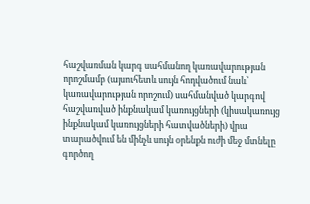հաշվառման կարգ սահմանող կառավարության որոշմամբ (այսուհետև սույն հոդվածում նաև՝ կառավարության որոշում) սահմանված կարգով հաշվառված ինքնակամ կառույցների (կիսակառույց ինքնակամ կառույցների հատվածների) վրա տարածվում են մինչև սույն օրենքն ուժի մեջ մտնելը գործող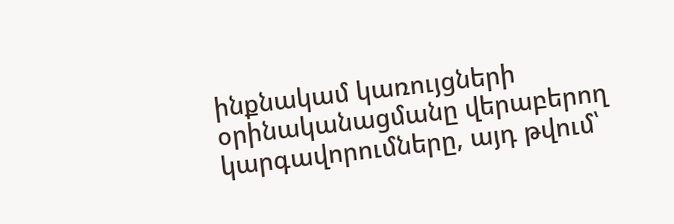ինքնակամ կառույցների օրինականացմանը վերաբերող կարգավորումները, այդ թվում՝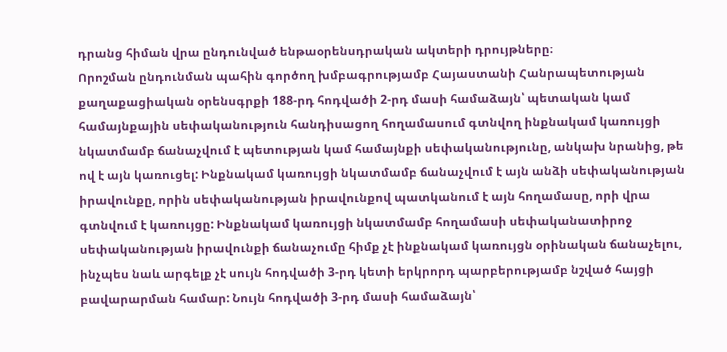դրանց հիման վրա ընդունված ենթաօրենսդրական ակտերի դրույթները։
Որոշման ընդունման պահին գործող խմբագրությամբ Հայաստանի Հանրապետության քաղաքացիական օրենսգրքի 188-րդ հոդվածի 2-րդ մասի համաձայն՝ պետական կամ համայնքային սեփականություն հանդիսացող հողամասում գտնվող ինքնակամ կառույցի նկատմամբ ճանաչվում է պետության կամ համայնքի սեփականությունը, անկախ նրանից, թե ով է այն կառուցել: Ինքնակամ կառույցի նկատմամբ ճանաչվում է այն անձի սեփականության իրավունքը, որին սեփականության իրավունքով պատկանում է այն հողամասը, որի վրա գտնվում է կառույցը: Ինքնակամ կառույցի նկատմամբ հողամասի սեփականատիրոջ սեփականության իրավունքի ճանաչումը հիմք չէ ինքնակամ կառույցն օրինական ճանաչելու, ինչպես նաև արգելք չէ սույն հոդվածի 3-րդ կետի երկրորդ պարբերությամբ նշված հայցի բավարարման համար: Նույն հոդվածի 3-րդ մասի համաձայն՝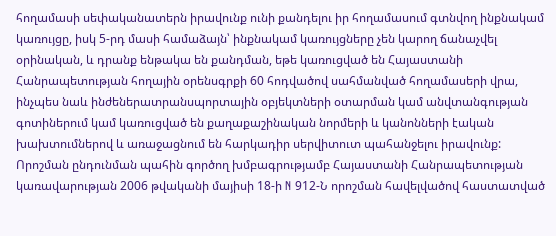հողամասի սեփականատերն իրավունք ունի քանդելու իր հողամասում գտնվող ինքնակամ կառույցը, իսկ 5-րդ մասի համաձայն՝ ինքնակամ կառույցները չեն կարող ճանաչվել օրինական, և դրանք ենթակա են քանդման, եթե կառուցված են Հայաստանի Հանրապետության հողային օրենսգրքի 60 հոդվածով սահմանված հողամասերի վրա, ինչպես նաև ինժեներատրանսպորտային օբյեկտների օտարման կամ անվտանգության գոտիներում կամ կառուցված են քաղաքաշինական նորմերի և կանոնների էական խախտումներով և առաջացնում են հարկադիր սերվիտուտ պահանջելու իրավունք:
Որոշման ընդունման պահին գործող խմբագրությամբ Հայաստանի Հանրապետության կառավարության 2006 թվականի մայիսի 18-ի N 912-Ն որոշման հավելվածով հաստատված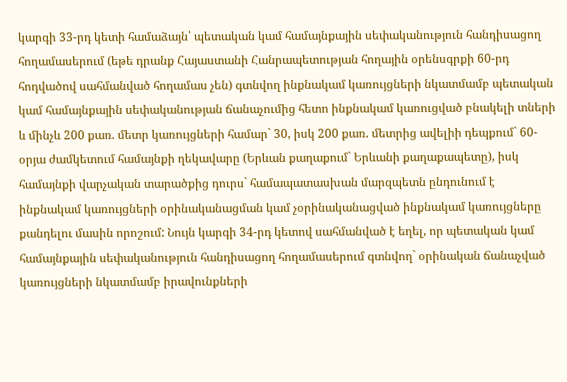կարգի 33-րդ կետի համաձայն՝ պետական կամ համայնքային սեփականություն հանդիսացող հողամասերում (եթե դրանք Հայաստանի Հանրապետության հողային օրենսգրքի 60-րդ հոդվածով սահմանված հողամաս չեն) գտնվող ինքնակամ կառույցների նկատմամբ պետական կամ համայնքային սեփականության ճանաչումից հետո ինքնակամ կառուցված բնակելի տների և մինչև 200 քառ. մետր կառույցների համար` 30, իսկ 200 քառ. մետրից ավելիի դեպքում` 60-օրյա ժամկետում համայնքի ղեկավարը (Երևան քաղաքում` Երևանի քաղաքապետը), իսկ համայնքի վարչական տարածքից դուրս` համապատասխան մարզպետն ընդունում է ինքնակամ կառույցների օրինականացման կամ չօրինականացված ինքնակամ կառույցները քանդելու մասին որոշում: Նույն կարգի 34-րդ կետով սահմանված է եղել, որ պետական կամ համայնքային սեփականություն հանդիսացող հողամասերում գտնվող` օրինական ճանաչված կառույցների նկատմամբ իրավունքների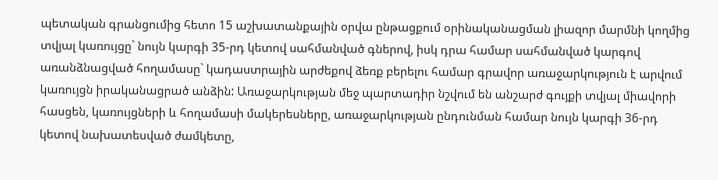պետական գրանցումից հետո 15 աշխատանքային օրվա ընթացքում օրինականացման լիազոր մարմնի կողմից տվյալ կառույցը` նույն կարգի 35-րդ կետով սահմանված գներով, իսկ դրա համար սահմանված կարգով առանձնացված հողամասը` կադաստրային արժեքով ձեռք բերելու համար գրավոր առաջարկություն է արվում կառույցն իրականացրած անձին: Առաջարկության մեջ պարտադիր նշվում են անշարժ գույքի տվյալ միավորի հասցեն, կառույցների և հողամասի մակերեսները, առաջարկության ընդունման համար նույն կարգի 36-րդ կետով նախատեսված ժամկետը,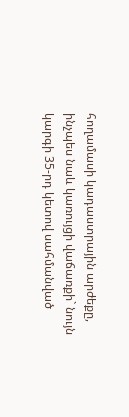հողամասի կադաստրային արժեքը, ինչպես նաև կառույցի վաճառքի` նույն կարգի 35-րդ կետով սահմանված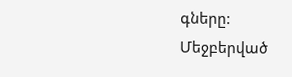գները:
Մեջբերված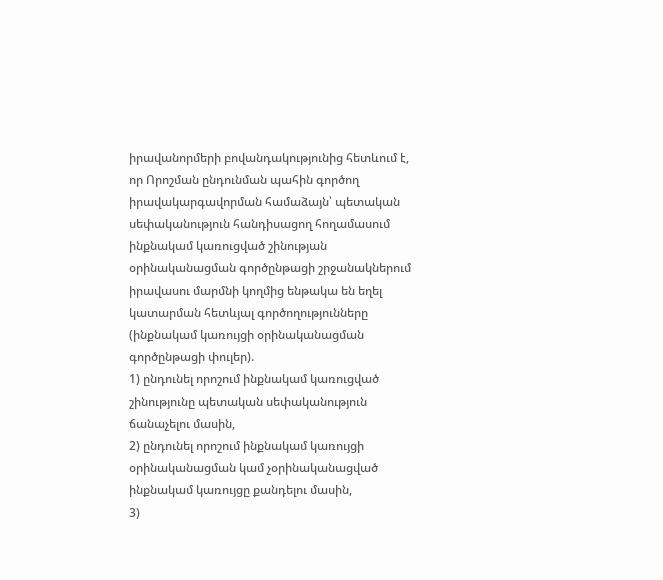իրավանորմերի բովանդակությունից հետևում է, որ Որոշման ընդունման պահին գործող իրավակարգավորման համաձայն՝ պետական սեփականություն հանդիսացող հողամասում ինքնակամ կառուցված շինության օրինականացման գործընթացի շրջանակներում իրավասու մարմնի կողմից ենթակա են եղել կատարման հետևյալ գործողությունները (ինքնակամ կառույցի օրինականացման գործընթացի փուլեր).
1) ընդունել որոշում ինքնակամ կառուցված շինությունը պետական սեփականություն ճանաչելու մասին,
2) ընդունել որոշում ինքնակամ կառույցի օրինականացման կամ չօրինականացված ինքնակամ կառույցը քանդելու մասին,
3)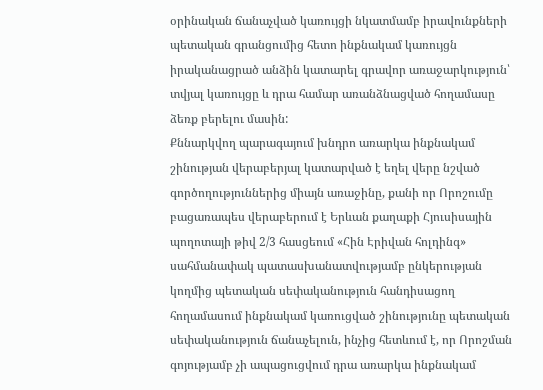օրինական ճանաչված կառույցի նկատմամբ իրավունքների պետական գրանցումից հետո ինքնակամ կառույցն իրականացրած անձին կատարել գրավոր առաջարկություն՝ տվյալ կառույցը և դրա համար առանձնացված հողամասը ձեռք բերելու մասին:
Քննարկվող պարագայում խնդրո առարկա ինքնակամ շինության վերաբերյալ կատարված է եղել վերը նշված գործողություններից միայն առաջինը, քանի որ Որոշումը բացառապես վերաբերում է Երևան քաղաքի Հյուսիսային պողոտայի թիվ 2/3 հասցեում «Հին Էրիվան հոլդինգ» սահմանափակ պատասխանատվությամբ ընկերության կողմից պետական սեփականություն հանդիսացող հողամասում ինքնակամ կառուցված շինությունը պետական սեփականություն ճանաչելուն, ինչից հետևում է, որ Որոշման գոյությամբ չի ապացուցվում դրա առարկա ինքնակամ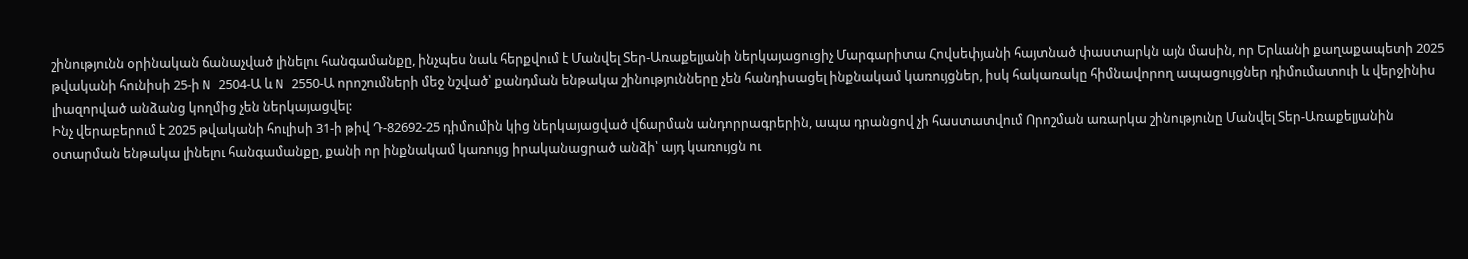շինությունն օրինական ճանաչված լինելու հանգամանքը, ինչպես նաև հերքվում է Մանվել Տեր-Առաքելյանի ներկայացուցիչ Մարգարիտա Հովսեփյանի հայտնած փաստարկն այն մասին, որ Երևանի քաղաքապետի 2025 թվականի հունիսի 25-ի N 2504-Ա և N 2550-Ա որոշումների մեջ նշված՝ քանդման ենթակա շինությունները չեն հանդիսացել ինքնակամ կառույցներ, իսկ հակառակը հիմնավորող ապացույցներ դիմումատուի և վերջինիս լիազորված անձանց կողմից չեն ներկայացվել:
Ինչ վերաբերում է 2025 թվականի հուլիսի 31-ի թիվ Դ-82692-25 դիմումին կից ներկայացված վճարման անդորրագրերին, ապա դրանցով չի հաստատվում Որոշման առարկա շինությունը Մանվել Տեր-Առաքելյանին օտարման ենթակա լինելու հանգամանքը, քանի որ ինքնակամ կառույց իրականացրած անձի՝ այդ կառույցն ու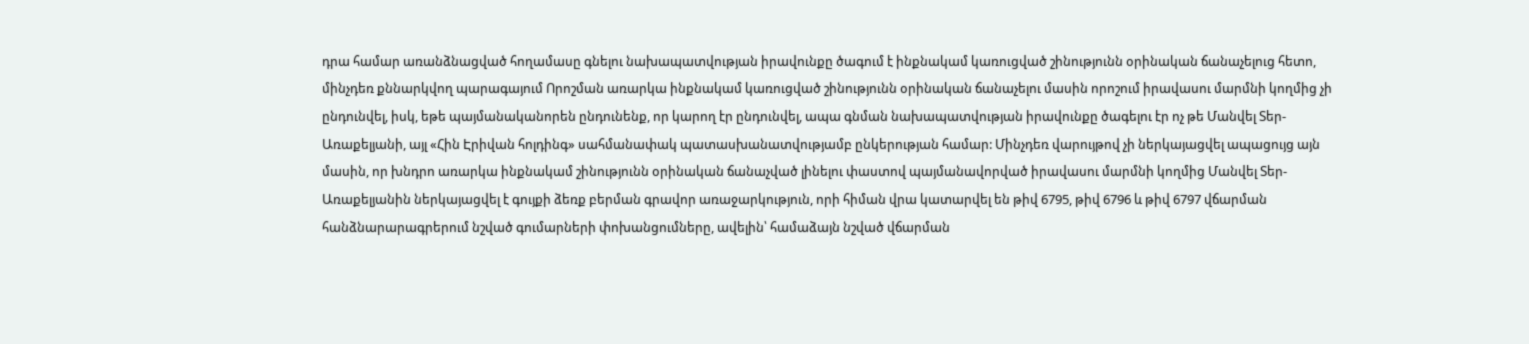դրա համար առանձնացված հողամասը գնելու նախապատվության իրավունքը ծագում է ինքնակամ կառուցված շինությունն օրինական ճանաչելուց հետո, մինչդեռ քննարկվող պարագայում Որոշման առարկա ինքնակամ կառուցված շինությունն օրինական ճանաչելու մասին որոշում իրավասու մարմնի կողմից չի ընդունվել, իսկ, եթե պայմանականորեն ընդունենք, որ կարող էր ընդունվել, ապա գնման նախապատվության իրավունքը ծագելու էր ոչ թե Մանվել Տեր-Առաքելյանի, այլ «Հին Էրիվան հոլդինգ» սահմանափակ պատասխանատվությամբ ընկերության համար: Մինչդեռ վարույթով չի ներկայացվել ապացույց այն մասին, որ խնդրո առարկա ինքնակամ շինությունն օրինական ճանաչված լինելու փաստով պայմանավորված իրավասու մարմնի կողմից Մանվել Տեր-Առաքելյանին ներկայացվել է գույքի ձեռք բերման գրավոր առաջարկություն, որի հիման վրա կատարվել են թիվ 6795, թիվ 6796 և թիվ 6797 վճարման հանձնարարագրերում նշված գումարների փոխանցումները, ավելին՝ համաձայն նշված վճարման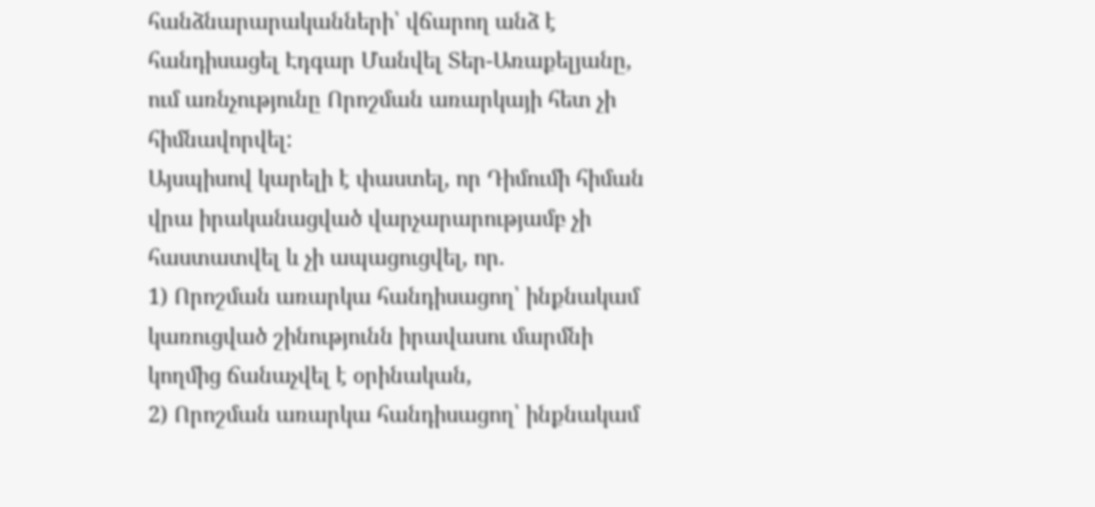հանձնարարականների՝ վճարող անձ է հանդիսացել Էդգար Մանվել Տեր-Առաքելյանը, ում առնչությունը Որոշման առարկայի հետ չի հիմնավորվել:
Այսպիսով կարելի է փաստել, որ Դիմումի հիման վրա իրականացված վարչարարությամբ չի հաստատվել և չի ապացուցվել, որ.
1) Որոշման առարկա հանդիսացող՝ ինքնակամ կառուցված շինությունն իրավասու մարմնի կողմից ճանաչվել է օրինական,
2) Որոշման առարկա հանդիսացող՝ ինքնակամ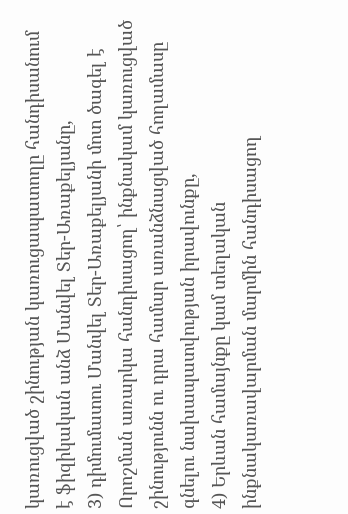կառուցված շինության կառուցապատողը հանդիսանում է ֆիզիկական անձ Մանվել Տեր-Առաքելյանը,
3) դիմումատու Մանվել Տեր-Առաքելյանի մոտ ծագել է Որոշման առարկա հանդիսացող՝ ինքնակամ կառուցված շինությունն ու դրա համար առանձնացված հողամասը գնելու նախապատվության իրավունքը,
4) Երևան համայնքը կամ տեղական ինքնակառավարման մարմին հանդիսացող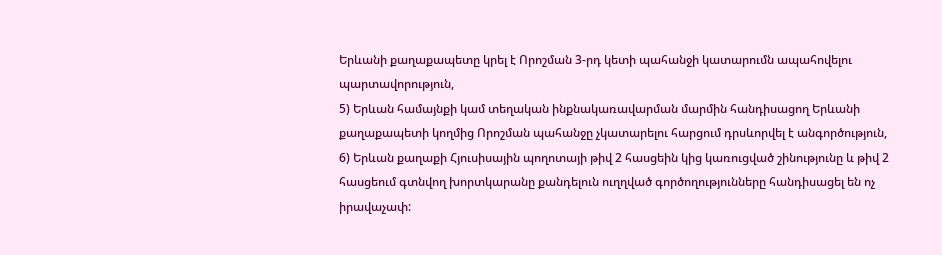Երևանի քաղաքապետը կրել է Որոշման 3-րդ կետի պահանջի կատարումն ապահովելու պարտավորություն,
5) Երևան համայնքի կամ տեղական ինքնակառավարման մարմին հանդիսացող Երևանի քաղաքապետի կողմից Որոշման պահանջը չկատարելու հարցում դրսևորվել է անգործություն,
6) Երևան քաղաքի Հյուսիսային պողոտայի թիվ 2 հասցեին կից կառուցված շինությունը և թիվ 2 հասցեում գտնվող խորտկարանը քանդելուն ուղղված գործողությունները հանդիսացել են ոչ իրավաչափ: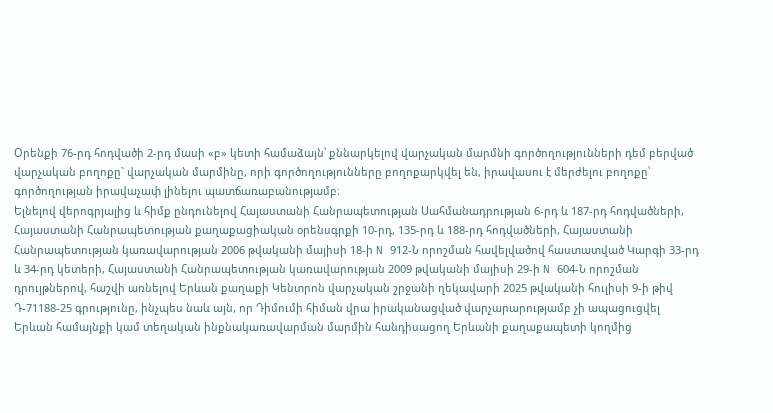Օրենքի 76-րդ հոդվածի 2-րդ մասի «բ» կետի համաձայն՝ քննարկելով վարչական մարմնի գործողությունների դեմ բերված վարչական բողոքը` վարչական մարմինը, որի գործողությունները բողոքարկվել են, իրավասու է մերժելու բողոքը՝ գործողության իրավաչափ լինելու պատճառաբանությամբ։
Ելնելով վերոգրյալից և հիմք ընդունելով Հայաստանի Հանրապետության Սահմանադրության 6-րդ և 187-րդ հոդվածների, Հայաստանի Հանրապետության քաղաքացիական օրենսգրքի 10-րդ, 135-րդ և 188-րդ հոդվածների, Հայաստանի Հանրապետության կառավարության 2006 թվականի մայիսի 18-ի N 912-Ն որոշման հավելվածով հաստատված Կարգի 33-րդ և 34-րդ կետերի, Հայաստանի Հանրապետության կառավարության 2009 թվականի մայիսի 29-ի N 604-Ն որոշման դրույթներով, հաշվի առնելով Երևան քաղաքի Կենտրոն վարչական շրջանի ղեկավարի 2025 թվականի հուլիսի 9-ի թիվ Դ-71188-25 գրությունը, ինչպես նաև այն, որ Դիմումի հիման վրա իրականացված վարչարարությամբ չի ապացուցվել Երևան համայնքի կամ տեղական ինքնակառավարման մարմին հանդիսացող Երևանի քաղաքապետի կողմից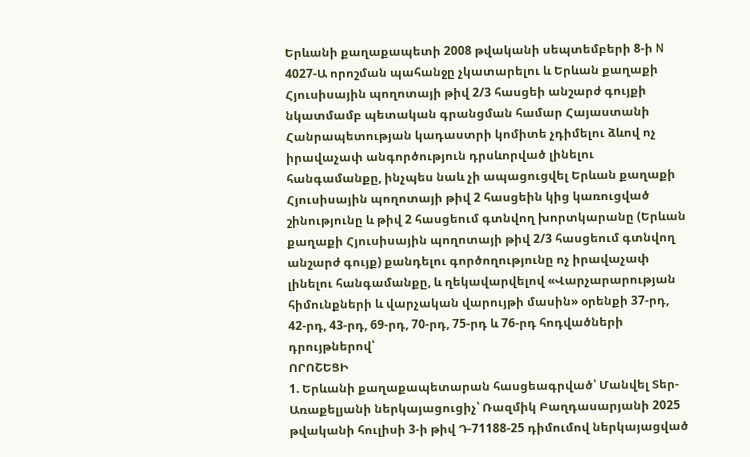Երևանի քաղաքապետի 2008 թվականի սեպտեմբերի 8-ի N 4027-Ա որոշման պահանջը չկատարելու և Երևան քաղաքի Հյուսիսային պողոտայի թիվ 2/3 հասցեի անշարժ գույքի նկատմամբ պետական գրանցման համար Հայաստանի Հանրապետության կադաստրի կոմիտե չդիմելու ձևով ոչ իրավաչափ անգործություն դրսևորված լինելու հանգամանքը, ինչպես նաև չի ապացուցվել Երևան քաղաքի Հյուսիսային պողոտայի թիվ 2 հասցեին կից կառուցված շինությունը և թիվ 2 հասցեում գտնվող խորտկարանը (Երևան քաղաքի Հյուսիսային պողոտայի թիվ 2/3 հասցեում գտնվող անշարժ գույք) քանդելու գործողությունը ոչ իրավաչափ լինելու հանգամանքը, և ղեկավարվելով «Վարչարարության հիմունքների և վարչական վարույթի մասին» օրենքի 37-րդ, 42-րդ, 43-րդ, 69-րդ, 70-րդ, 75-րդ և 76-րդ հոդվածների դրույթներով՝
ՈՐՈՇԵՑԻ
1. Երևանի քաղաքապետարան հասցեագրված՝ Մանվել Տեր-Առաքելյանի ներկայացուցիչ՝ Ռազմիկ Բաղդասարյանի 2025 թվականի հուլիսի 3-ի թիվ Դ-71188-25 դիմումով ներկայացված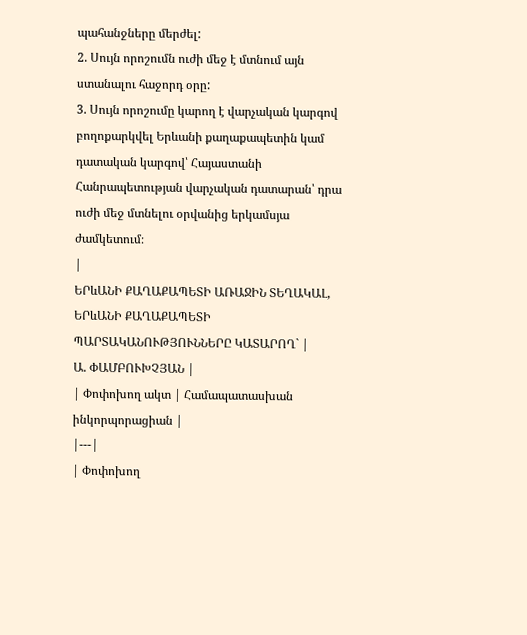պահանջները մերժել:
2. Սույն որոշումն ուժի մեջ է մտնում այն ստանալու հաջորդ օրը:
3. Սույն որոշումը կարող է վարչական կարգով բողոքարկվել Երևանի քաղաքապետին կամ դատական կարգով՝ Հայաստանի Հանրապետության վարչական դատարան՝ դրա ուժի մեջ մտնելու օրվանից երկամսյա ժամկետում։
|
ԵՐևԱՆԻ ՔԱՂԱՔԱՊԵՏԻ ԱՌԱՋԻՆ ՏԵՂԱԿԱԼ, ԵՐևԱՆԻ ՔԱՂԱՔԱՊԵՏԻ ՊԱՐՏԱԿԱՆՈՒԹՅՈՒՆՆԵՐԸ ԿԱՏԱՐՈՂ` |
Ա. ՓԱՄԲՈՒԽՉՅԱՆ |
| Փոփոխող ակտ | Համապատասխան ինկորպորացիան |
|---|
| Փոփոխող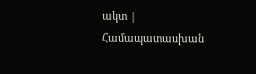ակտ | Համապատասխան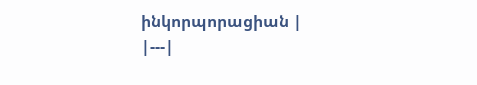ինկորպորացիան |
|---|